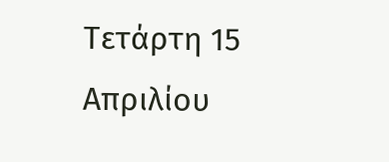Τετάρτη 15 Απριλίου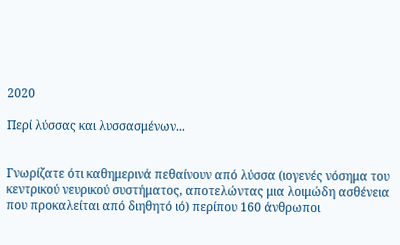2020

Περί λύσσας και λυσσασμένων...


Γνωρίζατε ότι καθημερινά πεθαίνουν από λύσσα (ιογενές νόσημα του κεντρικού νευρικού συστήματος, αποτελώντας μια λοιμώδη ασθένεια που προκαλείται από διηθητό ιό) περίπου 160 άνθρωποι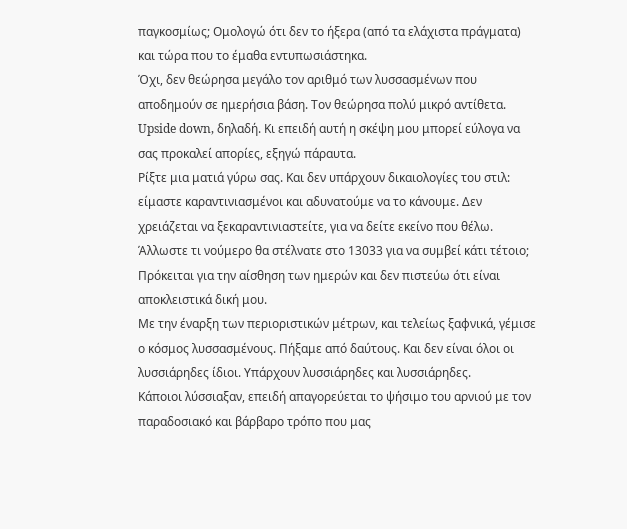παγκοσμίως; Ομολογώ ότι δεν το ήξερα (από τα ελάχιστα πράγματα) και τώρα που το έμαθα εντυπωσιάστηκα.
Όχι, δεν θεώρησα μεγάλο τον αριθμό των λυσσασμένων που αποδημούν σε ημερήσια βάση. Τον θεώρησα πολύ μικρό αντίθετα. Upside down, δηλαδή. Κι επειδή αυτή η σκέψη μου μπορεί εύλογα να σας προκαλεί απορίες, εξηγώ πάραυτα.
Ρίξτε μια ματιά γύρω σας. Και δεν υπάρχουν δικαιολογίες του στιλ: είμαστε καραντινιασμένοι και αδυνατούμε να το κάνουμε. Δεν χρειάζεται να ξεκαραντινιαστείτε, για να δείτε εκείνο που θέλω. Άλλωστε τι νούμερο θα στέλνατε στο 13033 για να συμβεί κάτι τέτοιο; Πρόκειται για την αίσθηση των ημερών και δεν πιστεύω ότι είναι αποκλειστικά δική μου.
Με την έναρξη των περιοριστικών μέτρων, και τελείως ξαφνικά, γέμισε ο κόσμος λυσσασμένους. Πήξαμε από δαύτους. Και δεν είναι όλοι οι λυσσιάρηδες ίδιοι. Υπάρχουν λυσσιάρηδες και λυσσιάρηδες.
Κάποιοι λύσσιαξαν, επειδή απαγορεύεται το ψήσιμο του αρνιού με τον παραδοσιακό και βάρβαρο τρόπο που μας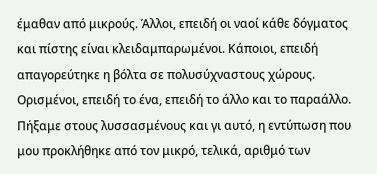έμαθαν από μικρούς. Άλλοι, επειδή οι ναοί κάθε δόγματος και πίστης είναι κλειδαμπαρωμένοι. Κάποιοι, επειδή απαγορεύτηκε η βόλτα σε πολυσύχναστους χώρους. Ορισμένοι, επειδή το ένα, επειδή το άλλο και το παραάλλο.
Πήξαμε στους λυσσασμένους και γι αυτό, η εντύπωση που μου προκλήθηκε από τον μικρό, τελικά, αριθμό των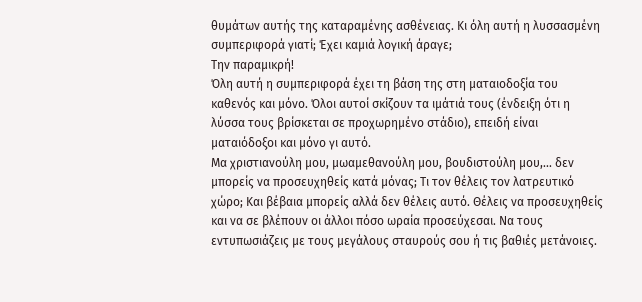θυμάτων αυτής της καταραμένης ασθένειας. Κι όλη αυτή η λυσσασμένη συμπεριφορά γιατί; Έχει καμιά λογική άραγε;
Την παραμικρή!
Όλη αυτή η συμπεριφορά έχει τη βάση της στη ματαιοδοξία του καθενός και μόνο. Όλοι αυτοί σκίζουν τα ιμάτιά τους (ένδειξη ότι η λύσσα τους βρίσκεται σε προχωρημένο στάδιο), επειδή είναι ματαιόδοξοι και μόνο γι αυτό.
Μα χριστιανούλη μου, μωαμεθανούλη μου, βουδιστούλη μου,... δεν μπορείς να προσευχηθείς κατά μόνας; Τι τον θέλεις τον λατρευτικό χώρο; Και βέβαια μπορείς αλλά δεν θέλεις αυτό. Θέλεις να προσευχηθείς και να σε βλέπουν οι άλλοι πόσο ωραία προσεύχεσαι. Να τους εντυπωσιάζεις με τους μεγάλους σταυρούς σου ή τις βαθιές μετάνοιες.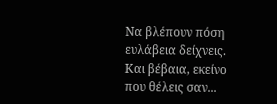Να βλέπουν πόση ευλάβεια δείχνεις. Και βέβαια, εκείνο που θέλεις σαν...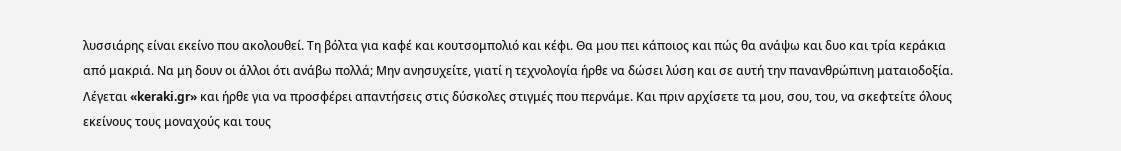λυσσιάρης είναι εκείνο που ακολουθεί. Τη βόλτα για καφέ και κουτσομπολιό και κέφι. Θα μου πει κάποιος και πώς θα ανάψω και δυο και τρία κεράκια από μακριά. Να μη δουν οι άλλοι ότι ανάβω πολλά; Μην ανησυχείτε, γιατί η τεχνολογία ήρθε να δώσει λύση και σε αυτή την πανανθρώπινη ματαιοδοξία. Λέγεται «keraki.gr» και ήρθε για να προσφέρει απαντήσεις στις δύσκολες στιγμές που περνάμε. Και πριν αρχίσετε τα μου, σου, του, να σκεφτείτε όλους εκείνους τους μοναχούς και τους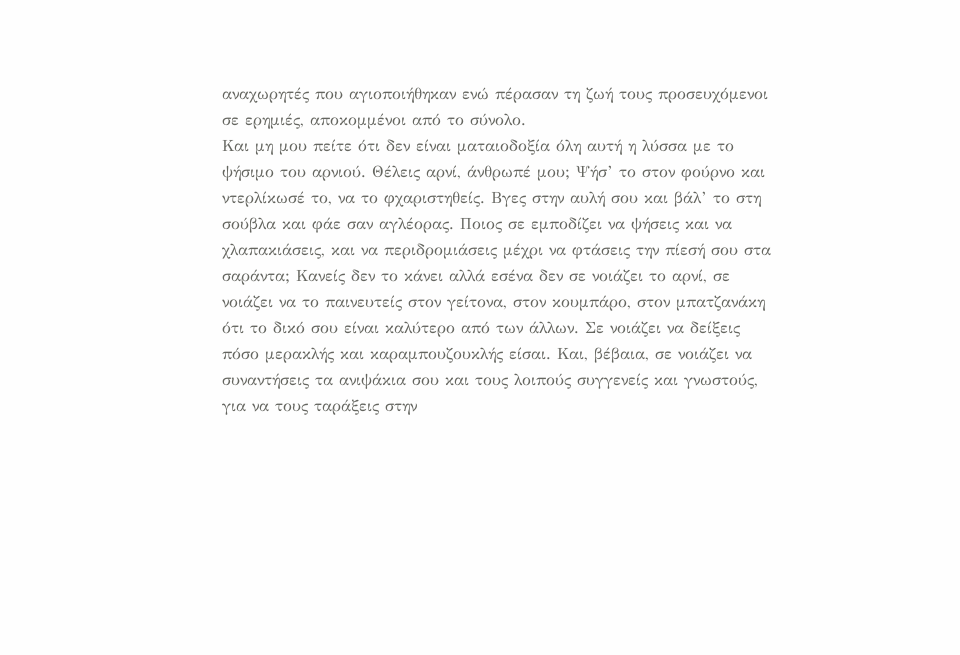αναχωρητές που αγιοποιήθηκαν ενώ πέρασαν τη ζωή τους προσευχόμενοι σε ερημιές, αποκομμένοι από το σύνολο.
Και μη μου πείτε ότι δεν είναι ματαιοδοξία όλη αυτή η λύσσα με το ψήσιμο του αρνιού. Θέλεις αρνί, άνθρωπέ μου; Ψήσ’ το στον φούρνο και ντερλίκωσέ το, να το φχαριστηθείς. Βγες στην αυλή σου και βάλ’ το στη σούβλα και φάε σαν αγλέορας. Ποιος σε εμποδίζει να ψήσεις και να χλαπακιάσεις, και να περιδρομιάσεις μέχρι να φτάσεις την πίεσή σου στα σαράντα; Κανείς δεν το κάνει αλλά εσένα δεν σε νοιάζει το αρνί, σε νοιάζει να το παινευτείς στον γείτονα, στον κουμπάρο, στον μπατζανάκη ότι το δικό σου είναι καλύτερο από των άλλων. Σε νοιάζει να δείξεις πόσο μερακλής και καραμπουζουκλής είσαι. Και, βέβαια, σε νοιάζει να συναντήσεις τα ανιψάκια σου και τους λοιπούς συγγενείς και γνωστούς, για να τους ταράξεις στην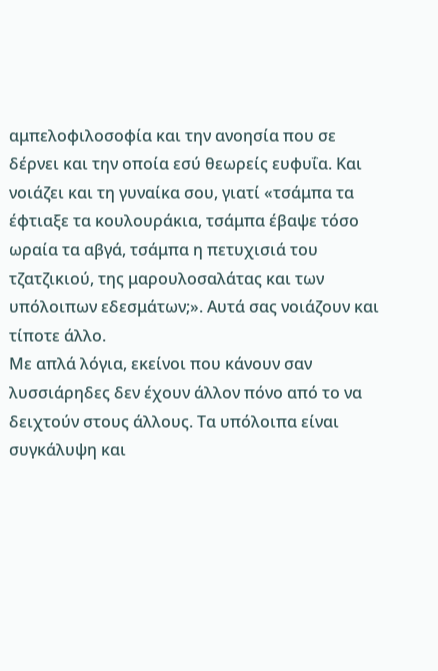αμπελοφιλοσοφία και την ανοησία που σε δέρνει και την οποία εσύ θεωρείς ευφυΐα. Και νοιάζει και τη γυναίκα σου, γιατί «τσάμπα τα έφτιαξε τα κουλουράκια, τσάμπα έβαψε τόσο ωραία τα αβγά, τσάμπα η πετυχισιά του τζατζικιού, της μαρουλοσαλάτας και των υπόλοιπων εδεσμάτων;». Αυτά σας νοιάζουν και τίποτε άλλο.
Με απλά λόγια, εκείνοι που κάνουν σαν λυσσιάρηδες δεν έχουν άλλον πόνο από το να δειχτούν στους άλλους. Τα υπόλοιπα είναι συγκάλυψη και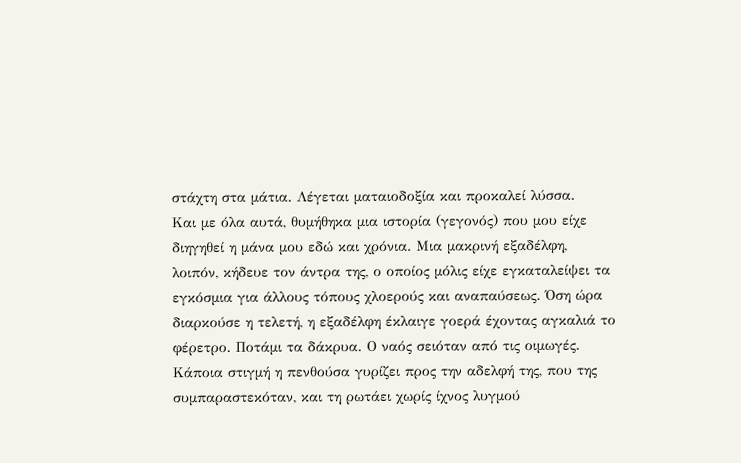στάχτη στα μάτια. Λέγεται ματαιοδοξία και προκαλεί λύσσα.
Και με όλα αυτά, θυμήθηκα μια ιστορία (γεγονός) που μου είχε διηγηθεί η μάνα μου εδώ και χρόνια. Μια μακρινή εξαδέλφη, λοιπόν, κήδευε τον άντρα της, ο οποίος μόλις είχε εγκαταλείψει τα εγκόσμια για άλλους τόπους χλοερούς και αναπαύσεως. Όση ώρα διαρκούσε η τελετή, η εξαδέλφη έκλαιγε γοερά έχοντας αγκαλιά το φέρετρο. Ποτάμι τα δάκρυα. Ο ναός σειόταν από τις οιμωγές. Κάποια στιγμή η πενθούσα γυρίζει προς την αδελφή της, που της συμπαραστεκόταν, και τη ρωτάει χωρίς ίχνος λυγμού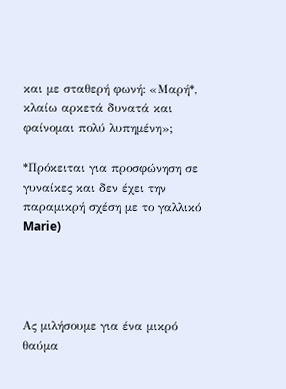και με σταθερή φωνή: «Μαρή*, κλαίω αρκετά δυνατά και φαίνομαι πολύ λυπημένη»;

*Πρόκειται για προσφώνηση σε γυναίκες και δεν έχει την παραμικρή σχέση με το γαλλικό Marie)




Ας μιλήσουμε για ένα μικρό θαύμα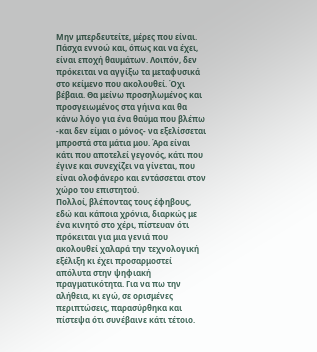Μην μπερδευτείτε, μέρες που είναι. Πάσχα εννοώ και, όπως και να έχει, είναι εποχή θαυμάτων. Λοιπόν, δεν πρόκειται να αγγίξω τα μεταφυσικά στο κείμενο που ακολουθεί. Όχι βέβαια. Θα μείνω προσηλωμένος και προσγειωμένος στα γήινα και θα κάνω λόγο για ένα θαύμα που βλέπω -και δεν είμαι ο μόνος- να εξελίσσεται μπροστά στα μάτια μου. Άρα είναι κάτι που αποτελεί γεγονός, κάτι που έγινε και συνεχίζει να γίνεται, που είναι ολοφάνερο και εντάσσεται στον χώρο του επιστητού.
Πολλοί, βλέποντας τους έφηβους, εδώ και κάποια χρόνια, διαρκώς με ένα κινητό στο χέρι, πίστευαν ότι πρόκειται για μια γενιά που ακολουθεί χαλαρά την τεχνολογική εξέλιξη κι έχει προσαρμοστεί απόλυτα στην ψηφιακή πραγματικότητα. Για να πω την αλήθεια, κι εγώ, σε ορισμένες περιπτώσεις, παρασύρθηκα και πίστεψα ότι συνέβαινε κάτι τέτοιο.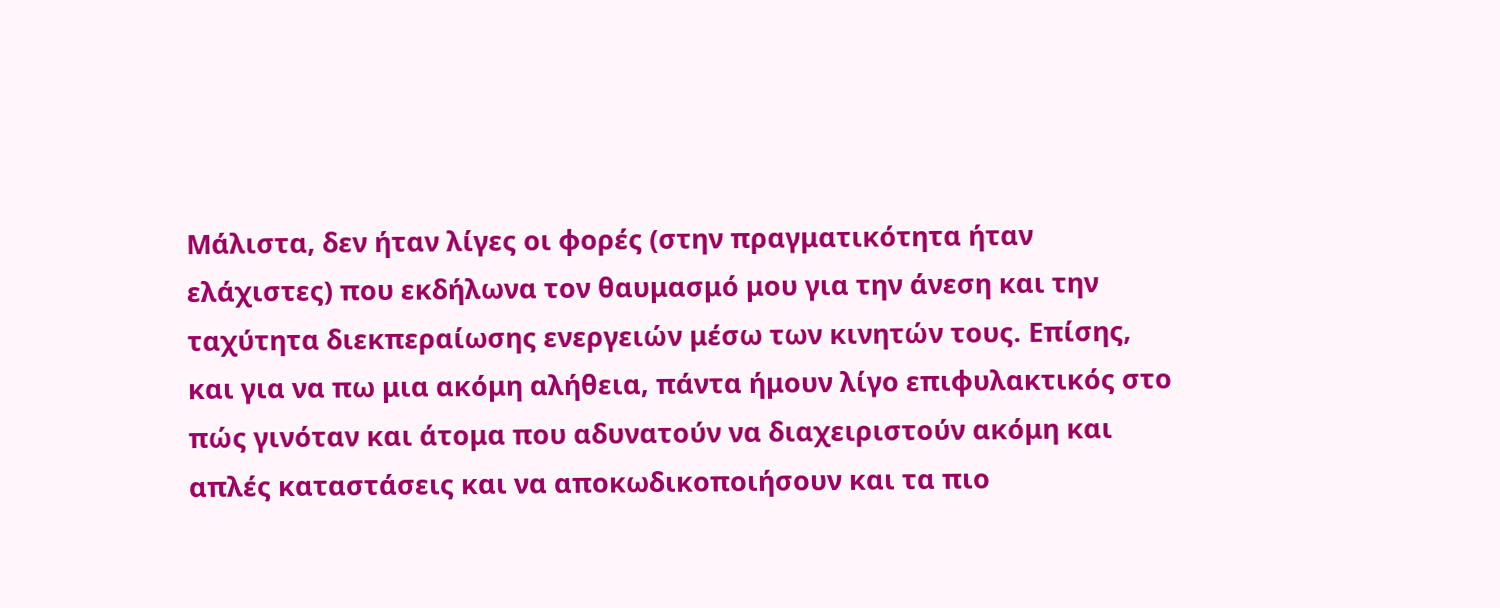Μάλιστα, δεν ήταν λίγες οι φορές (στην πραγματικότητα ήταν ελάχιστες) που εκδήλωνα τον θαυμασμό μου για την άνεση και την ταχύτητα διεκπεραίωσης ενεργειών μέσω των κινητών τους. Επίσης, και για να πω μια ακόμη αλήθεια, πάντα ήμουν λίγο επιφυλακτικός στο πώς γινόταν και άτομα που αδυνατούν να διαχειριστούν ακόμη και απλές καταστάσεις και να αποκωδικοποιήσουν και τα πιο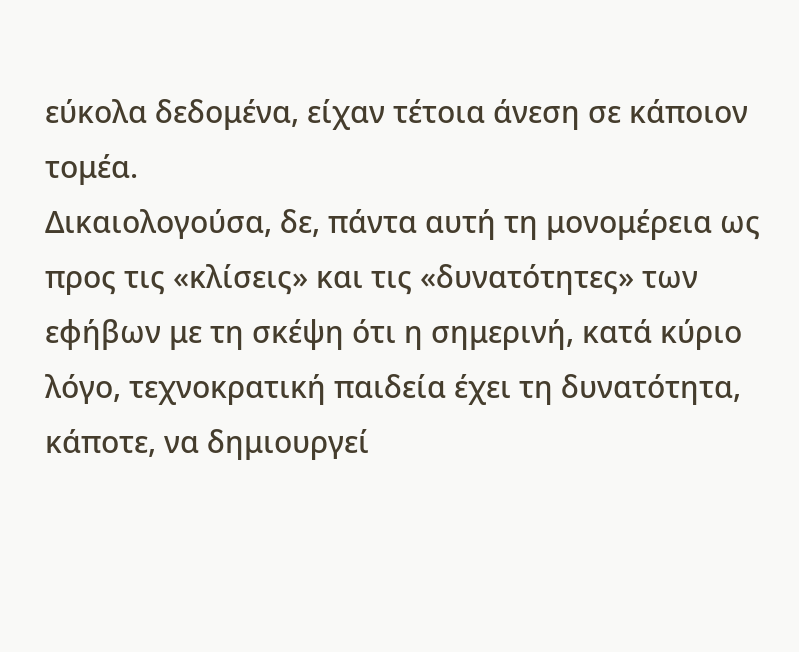εύκολα δεδομένα, είχαν τέτοια άνεση σε κάποιον τομέα.
Δικαιολογούσα, δε, πάντα αυτή τη μονομέρεια ως προς τις «κλίσεις» και τις «δυνατότητες» των εφήβων με τη σκέψη ότι η σημερινή, κατά κύριο λόγο, τεχνοκρατική παιδεία έχει τη δυνατότητα, κάποτε, να δημιουργεί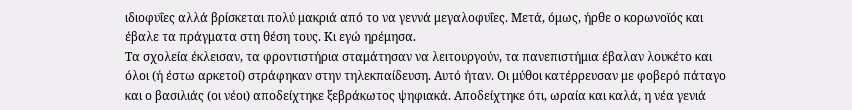ιδιοφυΐες αλλά βρίσκεται πολύ μακριά από το να γεννά μεγαλοφυΐες. Μετά, όμως, ήρθε ο κορωνοϊός και έβαλε τα πράγματα στη θέση τους. Κι εγώ ηρέμησα.
Τα σχολεία έκλεισαν, τα φροντιστήρια σταμάτησαν να λειτουργούν, τα πανεπιστήμια έβαλαν λουκέτο και όλοι (ή έστω αρκετοί) στράφηκαν στην τηλεκπαίδευση. Αυτό ήταν. Οι μύθοι κατέρρευσαν με φοβερό πάταγο και ο βασιλιάς (οι νέοι) αποδείχτηκε ξεβράκωτος ψηφιακά. Αποδείχτηκε ότι, ωραία και καλά, η νέα γενιά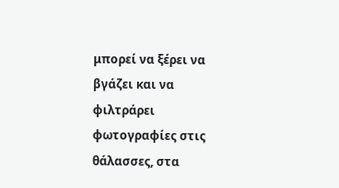μπορεί να ξέρει να βγάζει και να φιλτράρει φωτογραφίες στις θάλασσες, στα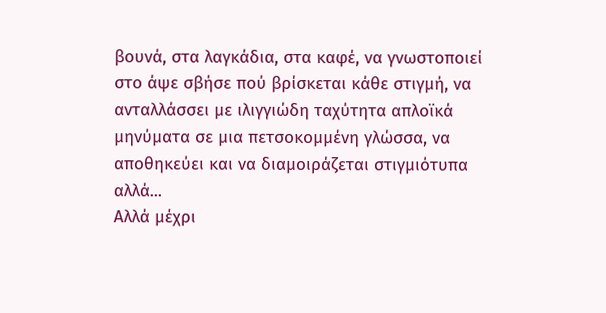βουνά, στα λαγκάδια, στα καφέ, να γνωστοποιεί στο άψε σβήσε πού βρίσκεται κάθε στιγμή, να ανταλλάσσει με ιλιγγιώδη ταχύτητα απλοϊκά μηνύματα σε μια πετσοκομμένη γλώσσα, να αποθηκεύει και να διαμοιράζεται στιγμιότυπα αλλά...
Αλλά μέχρι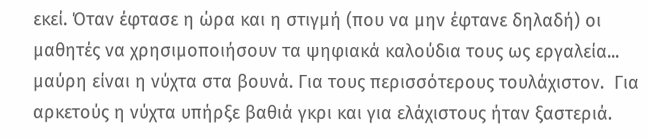εκεί. Όταν έφτασε η ώρα και η στιγμή (που να μην έφτανε δηλαδή) οι μαθητές να χρησιμοποιήσουν τα ψηφιακά καλούδια τους ως εργαλεία... μαύρη είναι η νύχτα στα βουνά. Για τους περισσότερους τουλάχιστον.  Για αρκετούς η νύχτα υπήρξε βαθιά γκρι και για ελάχιστους ήταν ξαστεριά.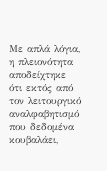Με απλά λόγια, η πλειονότητα αποδείχτηκε ότι εκτός από τον λειτουργικό αναλφαβητισμό που δεδομένα κουβαλάει,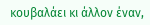κουβαλάει κι άλλον έναν,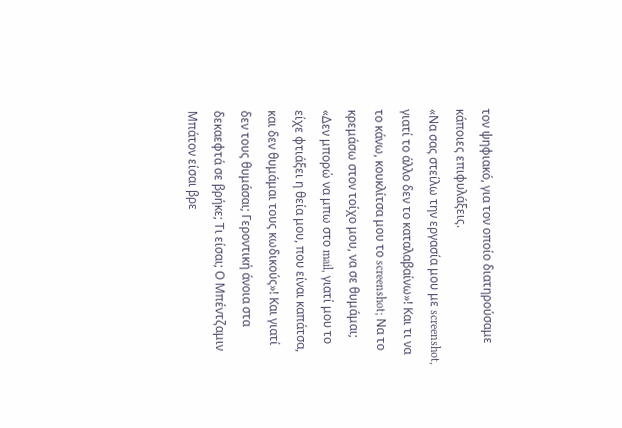τον ψηφιακό, για τον οποίο διατηρούσαμε κάποιες επιφυλάξεις.
«Να σας στείλω την εργασία μου με screenshot, γιατί το άλλο δεν το καταλαβαίνω»! Και τι να το κάνω, κουκλίτσα μου το screenshot; Να το κρεμάσω στον τοίχο μου, να σε θυμάμαι;
«Δεν μπορώ να μπω στο mail, γιατί μου το είχε φτιάξει η θεία μου, που είναι καπάτσα, και δεν θυμάμαι τους κωδικούς»! Και γιατί δεν τους θυμάσαι; Γεροντική άνοια στα δεκαεφτά σε βρήκε; Τι είσαι; Ο Μπέντζαμιν Μπάτον είσαι βρε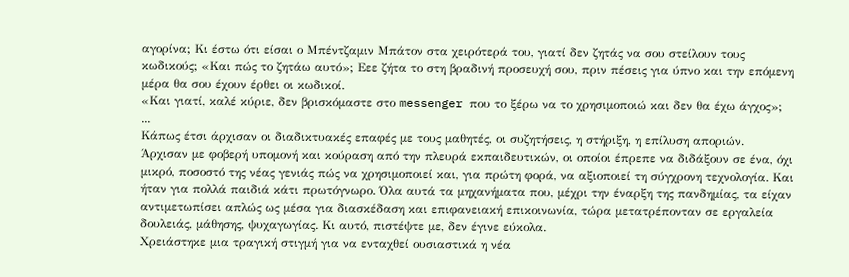αγορίνα; Κι έστω ότι είσαι ο Μπέντζαμιν Μπάτον στα χειρότερά του, γιατί δεν ζητάς να σου στείλουν τους κωδικούς; «Και πώς το ζητάω αυτό»; Εεε ζήτα το στη βραδινή προσευχή σου, πριν πέσεις για ύπνο και την επόμενη μέρα θα σου έχουν έρθει οι κωδικοί.
«Και γιατί, καλέ κύριε, δεν βρισκόμαστε στο messenger που το ξέρω να το χρησιμοποιώ και δεν θα έχω άγχος»; ...
Κάπως έτσι άρχισαν οι διαδικτυακές επαφές με τους μαθητές, οι συζητήσεις, η στήριξη, η επίλυση αποριών. Άρχισαν με φοβερή υπομονή και κούραση από την πλευρά εκπαιδευτικών, οι οποίοι έπρεπε να διδάξουν σε ένα, όχι μικρό, ποσοστό της νέας γενιάς πώς να χρησιμοποιεί και, για πρώτη φορά, να αξιοποιεί τη σύγχρονη τεχνολογία. Και ήταν για πολλά παιδιά κάτι πρωτόγνωρο. Όλα αυτά τα μηχανήματα που, μέχρι την έναρξη της πανδημίας, τα είχαν αντιμετωπίσει απλώς ως μέσα για διασκέδαση και επιφανειακή επικοινωνία, τώρα μετατρέπονταν σε εργαλεία δουλειάς, μάθησης, ψυχαγωγίας. Κι αυτό, πιστέψτε με, δεν έγινε εύκολα.
Χρειάστηκε μια τραγική στιγμή για να ενταχθεί ουσιαστικά η νέα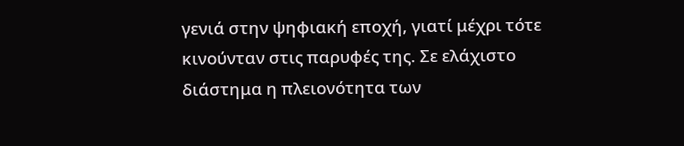γενιά στην ψηφιακή εποχή, γιατί μέχρι τότε κινούνταν στις παρυφές της. Σε ελάχιστο διάστημα η πλειονότητα των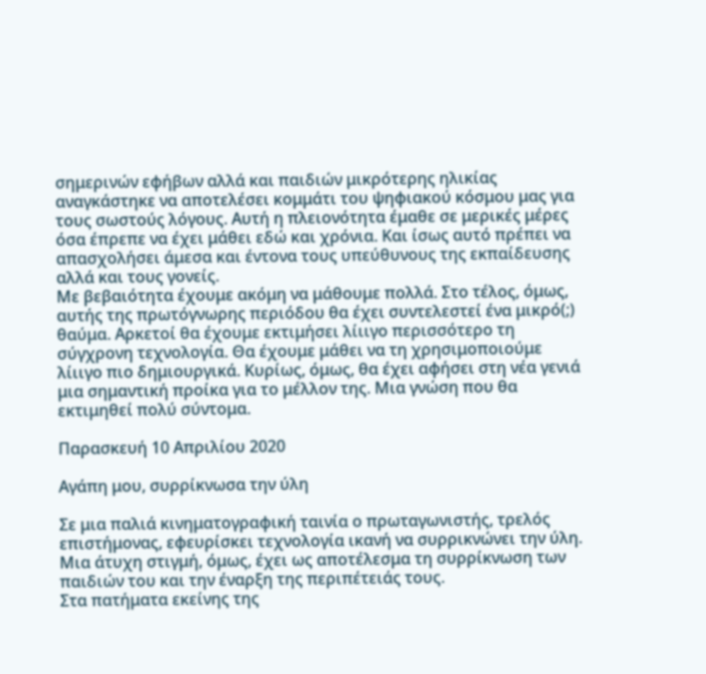σημερινών εφήβων αλλά και παιδιών μικρότερης ηλικίας αναγκάστηκε να αποτελέσει κομμάτι του ψηφιακού κόσμου μας για τους σωστούς λόγους. Αυτή η πλειονότητα έμαθε σε μερικές μέρες όσα έπρεπε να έχει μάθει εδώ και χρόνια. Και ίσως αυτό πρέπει να απασχολήσει άμεσα και έντονα τους υπεύθυνους της εκπαίδευσης αλλά και τους γονείς.
Με βεβαιότητα έχουμε ακόμη να μάθουμε πολλά. Στο τέλος, όμως, αυτής της πρωτόγνωρης περιόδου θα έχει συντελεστεί ένα μικρό(;) θαύμα. Αρκετοί θα έχουμε εκτιμήσει λίιιγο περισσότερο τη σύγχρονη τεχνολογία. Θα έχουμε μάθει να τη χρησιμοποιούμε λίιιγο πιο δημιουργικά. Κυρίως, όμως, θα έχει αφήσει στη νέα γενιά μια σημαντική προίκα για το μέλλον της. Μια γνώση που θα εκτιμηθεί πολύ σύντομα.

Παρασκευή 10 Απριλίου 2020

Αγάπη μου, συρρίκνωσα την ύλη

Σε μια παλιά κινηματογραφική ταινία ο πρωταγωνιστής, τρελός επιστήμονας, εφευρίσκει τεχνολογία ικανή να συρρικνώνει την ύλη. Μια άτυχη στιγμή, όμως, έχει ως αποτέλεσμα τη συρρίκνωση των παιδιών του και την έναρξη της περιπέτειάς τους.
Στα πατήματα εκείνης της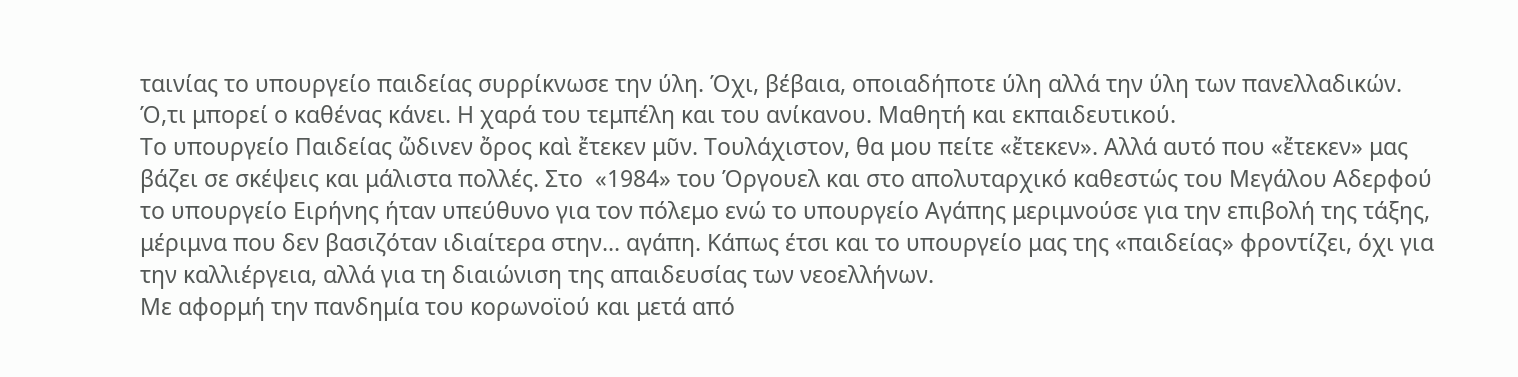ταινίας το υπουργείο παιδείας συρρίκνωσε την ύλη. Όχι, βέβαια, οποιαδήποτε ύλη αλλά την ύλη των πανελλαδικών. Ό,τι μπορεί ο καθένας κάνει. Η χαρά του τεμπέλη και του ανίκανου. Μαθητή και εκπαιδευτικού.
Το υπουργείο Παιδείας ὤδινεν ὄρος καὶ ἔτεκεν μῦν. Τουλάχιστον, θα μου πείτε «ἔτεκεν». Αλλά αυτό που «ἔτεκεν» μας βάζει σε σκέψεις και μάλιστα πολλές. Στο  «1984» του Όργουελ και στο απολυταρχικό καθεστώς του Μεγάλου Αδερφού το υπουργείο Ειρήνης ήταν υπεύθυνο για τον πόλεμο ενώ το υπουργείο Αγάπης μεριμνούσε για την επιβολή της τάξης, μέριμνα που δεν βασιζόταν ιδιαίτερα στην... αγάπη. Κάπως έτσι και το υπουργείο μας της «παιδείας» φροντίζει, όχι για την καλλιέργεια, αλλά για τη διαιώνιση της απαιδευσίας των νεοελλήνων.
Με αφορμή την πανδημία του κορωνοϊού και μετά από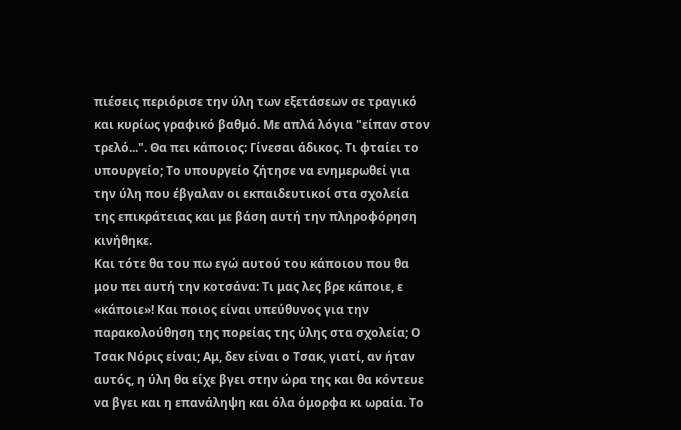πιέσεις περιόρισε την ύλη των εξετάσεων σε τραγικό και κυρίως γραφικό βαθμό. Με απλά λόγια "είπαν στον τρελό...". Θα πει κάποιος: Γίνεσαι άδικος. Τι φταίει το υπουργείο; Το υπουργείο ζήτησε να ενημερωθεί για την ύλη που έβγαλαν οι εκπαιδευτικοί στα σχολεία της επικράτειας και με βάση αυτή την πληροφόρηση κινήθηκε.
Και τότε θα του πω εγώ αυτού του κάποιου που θα μου πει αυτή την κοτσάνα: Τι μας λες βρε κάποιε, ε «κάποιε»! Και ποιος είναι υπεύθυνος για την παρακολούθηση της πορείας της ύλης στα σχολεία; Ο Τσακ Νόρις είναι; Αμ, δεν είναι ο Τσακ, γιατί, αν ήταν αυτός, η ύλη θα είχε βγει στην ώρα της και θα κόντευε να βγει και η επανάληψη και όλα όμορφα κι ωραία. Το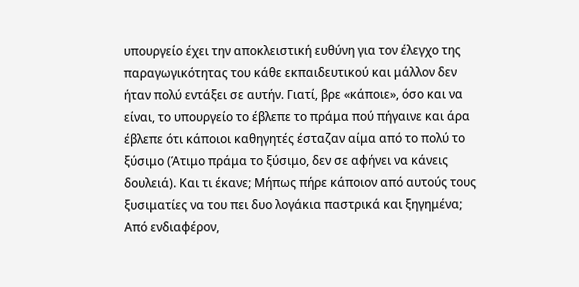υπουργείο έχει την αποκλειστική ευθύνη για τον έλεγχο της παραγωγικότητας του κάθε εκπαιδευτικού και μάλλον δεν ήταν πολύ εντάξει σε αυτήν. Γιατί, βρε «κάποιε», όσο και να είναι, το υπουργείο το έβλεπε το πράμα πού πήγαινε και άρα έβλεπε ότι κάποιοι καθηγητές έσταζαν αίμα από το πολύ το ξύσιμο (Άτιμο πράμα το ξύσιμο, δεν σε αφήνει να κάνεις δουλειά). Και τι έκανε; Μήπως πήρε κάποιον από αυτούς τους ξυσιματίες να του πει δυο λογάκια παστρικά και ξηγημένα; Από ενδιαφέρον,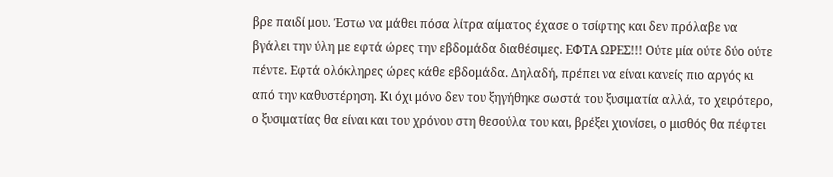βρε παιδί μου. Έστω να μάθει πόσα λίτρα αίματος έχασε ο τσίφτης και δεν πρόλαβε να βγάλει την ύλη με εφτά ώρες την εβδομάδα διαθέσιμες. ΕΦΤΑ ΩΡΕΣ!!! Ούτε μία ούτε δύο ούτε πέντε. Εφτά ολόκληρες ώρες κάθε εβδομάδα. Δηλαδή, πρέπει να είναι κανείς πιο αργός κι από την καθυστέρηση. Κι όχι μόνο δεν του ξηγήθηκε σωστά του ξυσιματία αλλά, το χειρότερο, ο ξυσιματίας θα είναι και του χρόνου στη θεσούλα του και, βρέξει χιονίσει, ο μισθός θα πέφτει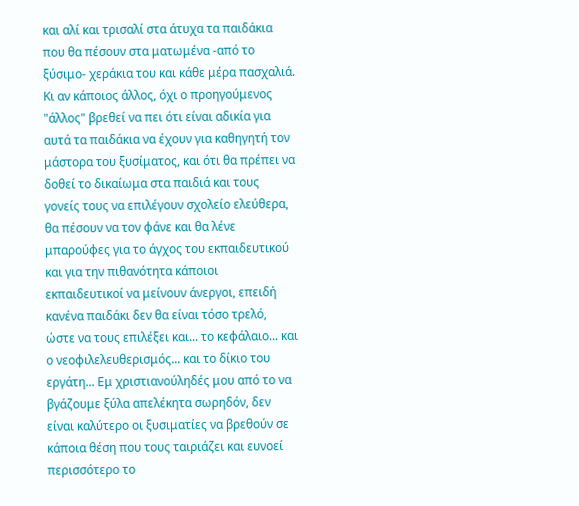και αλί και τρισαλί στα άτυχα τα παιδάκια που θα πέσουν στα ματωμένα -από το ξύσιμο- χεράκια του και κάθε μέρα πασχαλιά.
Κι αν κάποιος άλλος, όχι ο προηγούμενος "άλλος" βρεθεί να πει ότι είναι αδικία για αυτά τα παιδάκια να έχουν για καθηγητή τον μάστορα του ξυσίματος, και ότι θα πρέπει να δοθεί το δικαίωμα στα παιδιά και τους γονείς τους να επιλέγουν σχολείο ελεύθερα, θα πέσουν να τον φάνε και θα λένε μπαρούφες για το άγχος του εκπαιδευτικού και για την πιθανότητα κάποιοι εκπαιδευτικοί να μείνουν άνεργοι, επειδή κανένα παιδάκι δεν θα είναι τόσο τρελό, ώστε να τους επιλέξει και... το κεφάλαιο... και ο νεοφιλελευθερισμός... και το δίκιο του εργάτη... Εμ χριστιανούληδές μου από το να βγάζουμε ξύλα απελέκητα σωρηδόν, δεν είναι καλύτερο οι ξυσιματίες να βρεθούν σε κάποια θέση που τους ταιριάζει και ευνοεί περισσότερο το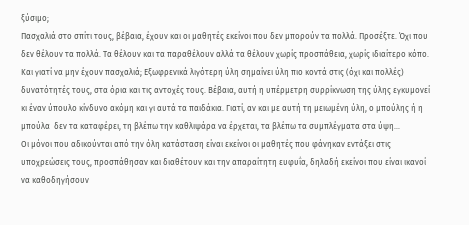ξύσιμο;
Πασχαλιά στο σπίτι τους, βέβαια, έχουν και οι μαθητές εκείνοι που δεν μπορούν τα πολλά. Προσέξτε. Όχι που δεν θέλουν τα πολλά. Τα θέλουν και τα παραθέλουν αλλά τα θέλουν χωρίς προσπάθεια, χωρίς ιδιαίτερο κόπο. Και γιατί να μην έχουν πασχαλιά; Εξωφρενικά λιγότερη ύλη σημαίνει ύλη πιο κοντά στις (όχι και πολλές) δυνατότητές τους, στα όρια και τις αντοχές τους. Βέβαια, αυτή η υπέρμετρη συρρίκνωση της ύλης εγκυμονεί κι έναν ύπουλο κίνδυνο ακόμη και γι αυτά τα παιδάκια. Γιατί, αν και με αυτή τη μειωμένη ύλη, ο μπούλης ή η μπούλα  δεν τα καταφέρει, τη βλέπω την καθλιψάρα να έρχεται, τα βλέπω τα συμπλέγματα στα ύψη...
Οι μόνοι που αδικούνται από την όλη κατάσταση είναι εκείνοι οι μαθητές που φάνηκαν εντάξει στις υποχρεώσεις τους, προσπάθησαν και διαθέτουν και την απαραίτητη ευφυΐα, δηλαδή εκείνοι που είναι ικανοί να καθοδηγήσουν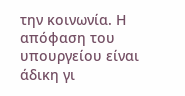την κοινωνία. Η απόφαση του υπουργείου είναι άδικη γι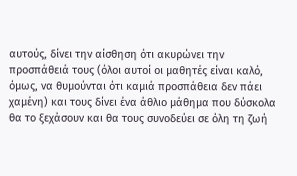αυτούς, δίνει την αίσθηση ότι ακυρώνει την προσπάθειά τους (όλοι αυτοί οι μαθητές είναι καλό, όμως, να θυμούνται ότι καμιά προσπάθεια δεν πάει χαμένη) και τους δίνει ένα άθλιο μάθημα που δύσκολα θα το ξεχάσουν και θα τους συνοδεύει σε όλη τη ζωή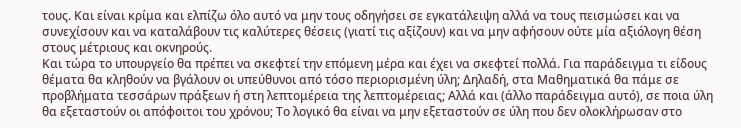τους. Και είναι κρίμα και ελπίζω όλο αυτό να μην τους οδηγήσει σε εγκατάλειψη αλλά να τους πεισμώσει και να συνεχίσουν και να καταλάβουν τις καλύτερες θέσεις (γιατί τις αξίζουν) και να μην αφήσουν ούτε μία αξιόλογη θέση στους μέτριους και οκνηρούς.
Και τώρα το υπουργείο θα πρέπει να σκεφτεί την επόμενη μέρα και έχει να σκεφτεί πολλά. Για παράδειγμα τι είδους θέματα θα κληθούν να βγάλουν οι υπεύθυνοι από τόσο περιορισμένη ύλη; Δηλαδή, στα Μαθηματικά θα πάμε σε προβλήματα τεσσάρων πράξεων ή στη λεπτομέρεια της λεπτομέρειας; Αλλά και (άλλο παράδειγμα αυτό), σε ποια ύλη θα εξεταστούν οι απόφοιτοι του χρόνου; Το λογικό θα είναι να μην εξεταστούν σε ύλη που δεν ολοκλήρωσαν στο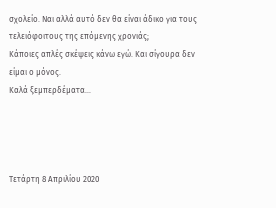σχολείο. Ναι αλλά αυτό δεν θα είναι άδικο για τους τελειόφοιτους της επόμενης χρονιάς;
Κάποιες απλές σκέψεις κάνω εγώ. Και σίγουρα δεν είμαι ο μόνος.
Καλά ξεμπερδέματα...




Τετάρτη 8 Απριλίου 2020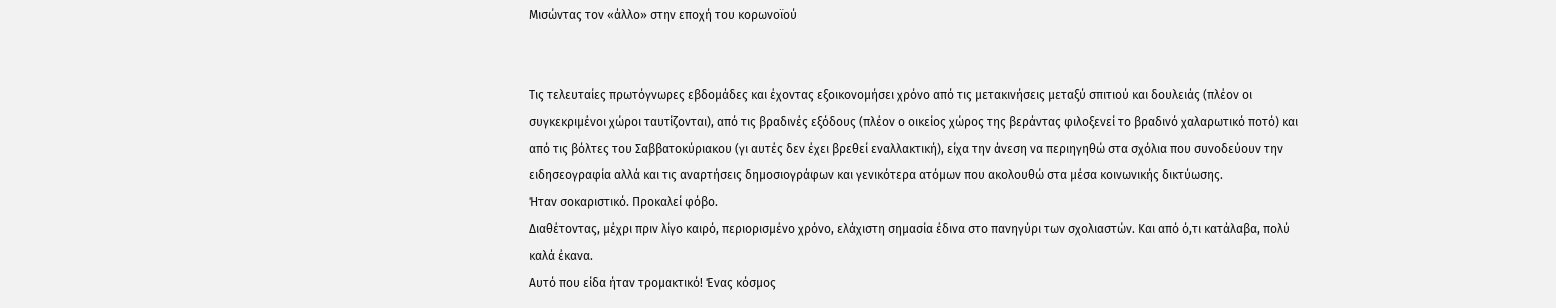Μισώντας τον «άλλο» στην εποχή του κορωνοϊού


Τις τελευταίες πρωτόγνωρες εβδομάδες και έχοντας εξοικονομήσει χρόνο από τις μετακινήσεις μεταξύ σπιτιού και δουλειάς (πλέον οι συγκεκριμένοι χώροι ταυτίζονται), από τις βραδινές εξόδους (πλέον ο οικείος χώρος της βεράντας φιλοξενεί το βραδινό χαλαρωτικό ποτό) και από τις βόλτες του Σαββατοκύριακου (γι αυτές δεν έχει βρεθεί εναλλακτική), είχα την άνεση να περιηγηθώ στα σχόλια που συνοδεύουν την ειδησεογραφία αλλά και τις αναρτήσεις δημοσιογράφων και γενικότερα ατόμων που ακολουθώ στα μέσα κοινωνικής δικτύωσης.
Ήταν σοκαριστικό. Προκαλεί φόβο.
Διαθέτοντας, μέχρι πριν λίγο καιρό, περιορισμένο χρόνο, ελάχιστη σημασία έδινα στο πανηγύρι των σχολιαστών. Και από ό,τι κατάλαβα, πολύ καλά έκανα.
Αυτό που είδα ήταν τρομακτικό! Ένας κόσμος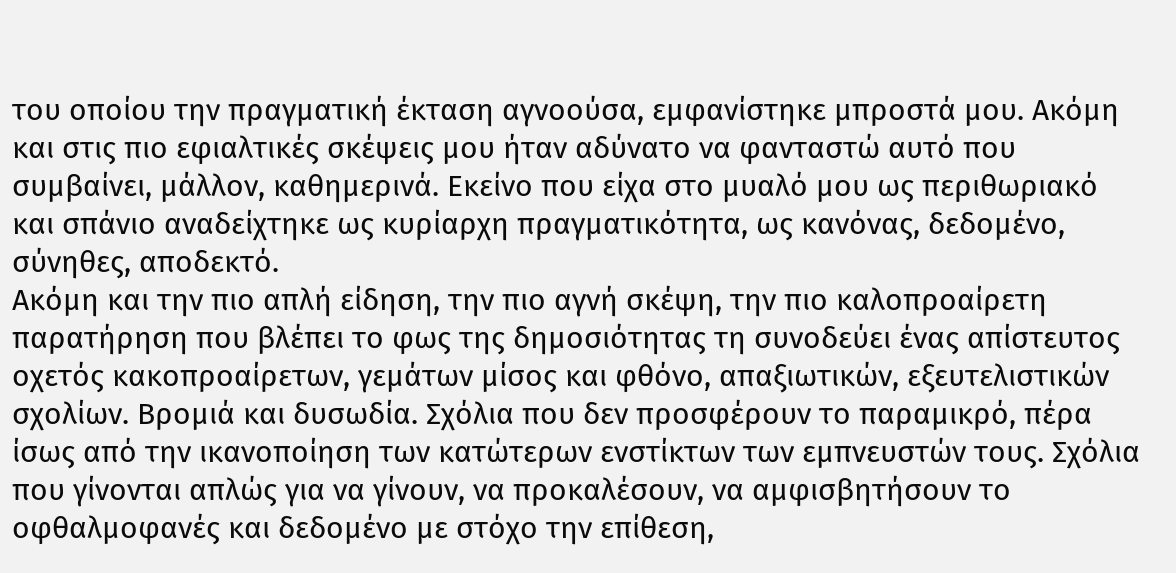του οποίου την πραγματική έκταση αγνοούσα, εμφανίστηκε μπροστά μου. Ακόμη και στις πιο εφιαλτικές σκέψεις μου ήταν αδύνατο να φανταστώ αυτό που συμβαίνει, μάλλον, καθημερινά. Εκείνο που είχα στο μυαλό μου ως περιθωριακό και σπάνιο αναδείχτηκε ως κυρίαρχη πραγματικότητα, ως κανόνας, δεδομένο,  σύνηθες, αποδεκτό.
Ακόμη και την πιο απλή είδηση, την πιο αγνή σκέψη, την πιο καλοπροαίρετη παρατήρηση που βλέπει το φως της δημοσιότητας τη συνοδεύει ένας απίστευτος οχετός κακοπροαίρετων, γεμάτων μίσος και φθόνο, απαξιωτικών, εξευτελιστικών σχολίων. Βρομιά και δυσωδία. Σχόλια που δεν προσφέρουν το παραμικρό, πέρα ίσως από την ικανοποίηση των κατώτερων ενστίκτων των εμπνευστών τους. Σχόλια που γίνονται απλώς για να γίνουν, να προκαλέσουν, να αμφισβητήσουν το οφθαλμοφανές και δεδομένο με στόχο την επίθεση,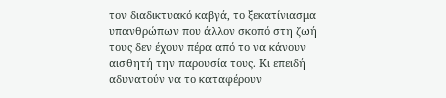τον διαδικτυακό καβγά, το ξεκατίνιασμα υπανθρώπων που άλλον σκοπό στη ζωή τους δεν έχουν πέρα από το να κάνουν αισθητή την παρουσία τους. Κι επειδή αδυνατούν να το καταφέρουν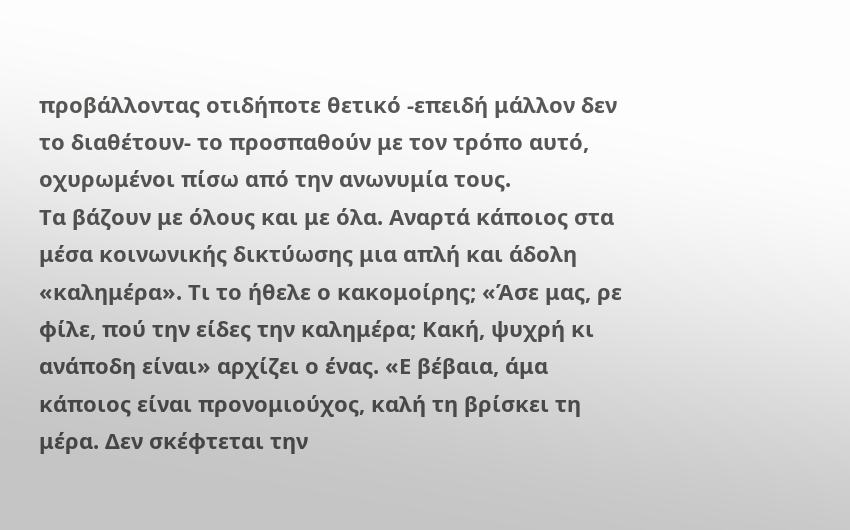προβάλλοντας οτιδήποτε θετικό -επειδή μάλλον δεν το διαθέτουν- το προσπαθούν με τον τρόπο αυτό, οχυρωμένοι πίσω από την ανωνυμία τους.
Τα βάζουν με όλους και με όλα. Αναρτά κάποιος στα μέσα κοινωνικής δικτύωσης μια απλή και άδολη «καλημέρα». Τι το ήθελε ο κακομοίρης; «Άσε μας, ρε φίλε, πού την είδες την καλημέρα; Κακή, ψυχρή κι ανάποδη είναι» αρχίζει ο ένας. «Ε βέβαια, άμα κάποιος είναι προνομιούχος, καλή τη βρίσκει τη μέρα. Δεν σκέφτεται την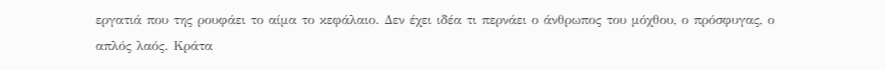εργατιά που της ρουφάει το αίμα το κεφάλαιο. Δεν έχει ιδέα τι περνάει ο άνθρωπος του μόχθου, ο πρόσφυγας, ο απλός λαός. Κράτα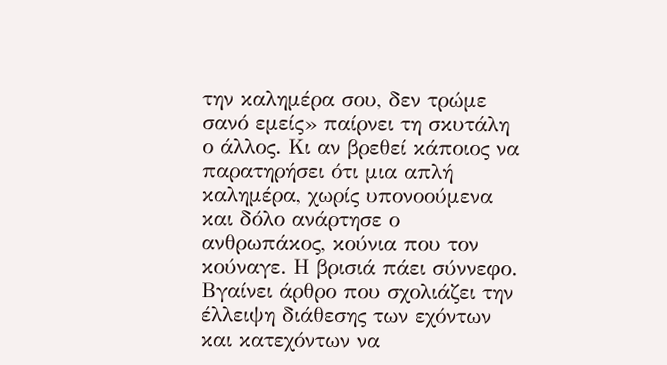την καλημέρα σου, δεν τρώμε σανό εμείς» παίρνει τη σκυτάλη ο άλλος. Κι αν βρεθεί κάποιος να παρατηρήσει ότι μια απλή καλημέρα, χωρίς υπονοούμενα και δόλο ανάρτησε ο ανθρωπάκος, κούνια που τον κούναγε. Η βρισιά πάει σύννεφο.
Βγαίνει άρθρο που σχολιάζει την έλλειψη διάθεσης των εχόντων και κατεχόντων να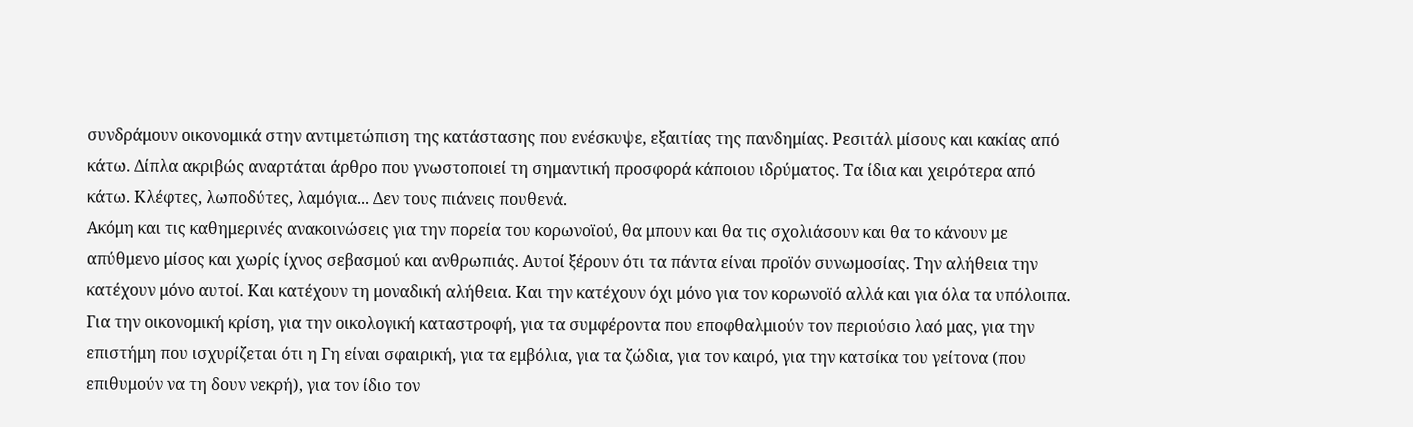συνδράμουν οικονομικά στην αντιμετώπιση της κατάστασης που ενέσκυψε, εξαιτίας της πανδημίας. Ρεσιτάλ μίσους και κακίας από κάτω. Δίπλα ακριβώς αναρτάται άρθρο που γνωστοποιεί τη σημαντική προσφορά κάποιου ιδρύματος. Τα ίδια και χειρότερα από κάτω. Κλέφτες, λωποδύτες, λαμόγια... Δεν τους πιάνεις πουθενά.
Ακόμη και τις καθημερινές ανακοινώσεις για την πορεία του κορωνοϊού, θα μπουν και θα τις σχολιάσουν και θα το κάνουν με απύθμενο μίσος και χωρίς ίχνος σεβασμού και ανθρωπιάς. Αυτοί ξέρουν ότι τα πάντα είναι προϊόν συνωμοσίας. Την αλήθεια την κατέχουν μόνο αυτοί. Και κατέχουν τη μοναδική αλήθεια. Και την κατέχουν όχι μόνο για τον κορωνοϊό αλλά και για όλα τα υπόλοιπα. Για την οικονομική κρίση, για την οικολογική καταστροφή, για τα συμφέροντα που εποφθαλμιούν τον περιούσιο λαό μας, για την επιστήμη που ισχυρίζεται ότι η Γη είναι σφαιρική, για τα εμβόλια, για τα ζώδια, για τον καιρό, για την κατσίκα του γείτονα (που επιθυμούν να τη δουν νεκρή), για τον ίδιο τον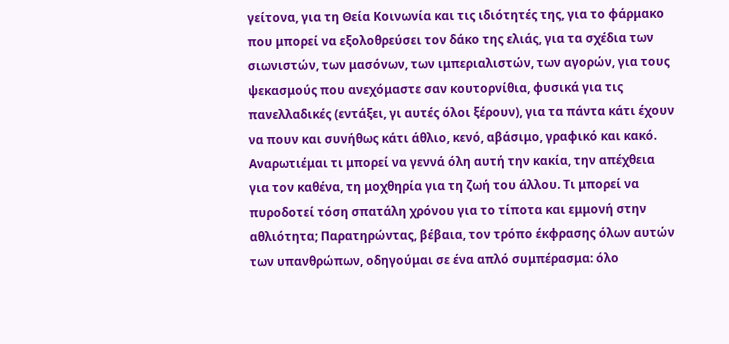γείτονα, για τη Θεία Κοινωνία και τις ιδιότητές της, για το φάρμακο που μπορεί να εξολοθρεύσει τον δάκο της ελιάς, για τα σχέδια των σιωνιστών, των μασόνων, των ιμπεριαλιστών, των αγορών, για τους ψεκασμούς που ανεχόμαστε σαν κουτορνίθια, φυσικά για τις πανελλαδικές (εντάξει, γι αυτές όλοι ξέρουν), για τα πάντα κάτι έχουν να πουν και συνήθως κάτι άθλιο, κενό, αβάσιμο, γραφικό και κακό.
Αναρωτιέμαι τι μπορεί να γεννά όλη αυτή την κακία, την απέχθεια για τον καθένα, τη μοχθηρία για τη ζωή του άλλου. Τι μπορεί να πυροδοτεί τόση σπατάλη χρόνου για το τίποτα και εμμονή στην αθλιότητα; Παρατηρώντας, βέβαια, τον τρόπο έκφρασης όλων αυτών των υπανθρώπων, οδηγούμαι σε ένα απλό συμπέρασμα: όλο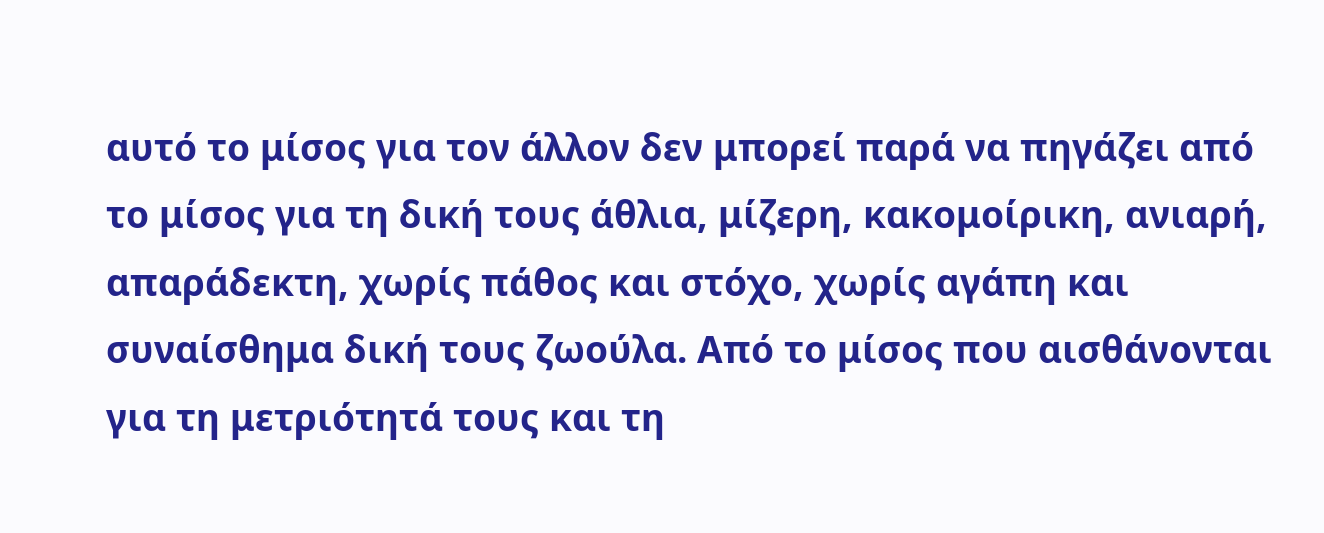αυτό το μίσος για τον άλλον δεν μπορεί παρά να πηγάζει από το μίσος για τη δική τους άθλια, μίζερη, κακομοίρικη, ανιαρή, απαράδεκτη, χωρίς πάθος και στόχο, χωρίς αγάπη και συναίσθημα δική τους ζωούλα. Από το μίσος που αισθάνονται για τη μετριότητά τους και τη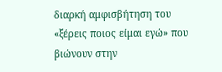διαρκή αμφισβήτηση του «ξέρεις ποιος είμαι εγώ» που βιώνουν στην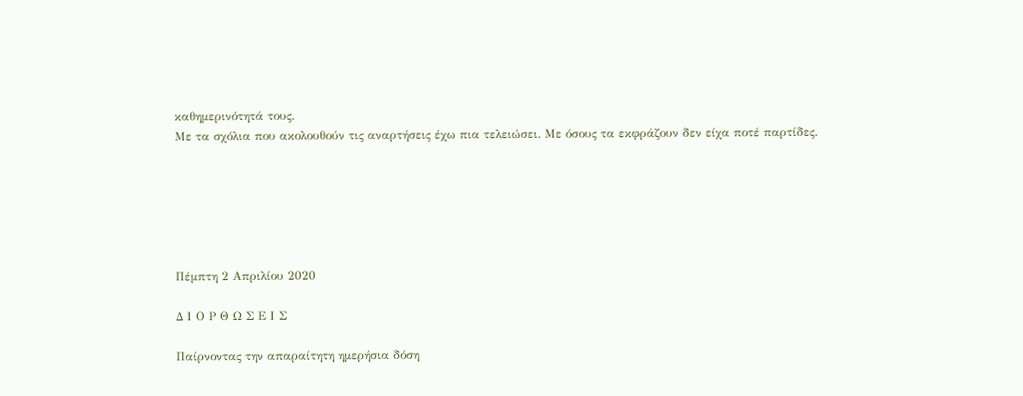καθημερινότητά τους.
Με τα σχόλια που ακολουθούν τις αναρτήσεις έχω πια τελειώσει. Με όσους τα εκφράζουν δεν είχα ποτέ παρτίδες.






Πέμπτη 2 Απριλίου 2020

Δ Ι Ο Ρ Θ Ω Σ Ε Ι Σ

Παίρνοντας την απαραίτητη ημερήσια δόση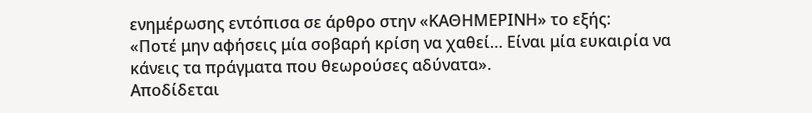ενημέρωσης εντόπισα σε άρθρο στην «ΚΑΘΗΜΕΡΙΝΗ» το εξής:
«Ποτέ μην αφήσεις μία σοβαρή κρίση να χαθεί… Είναι μία ευκαιρία να κάνεις τα πράγματα που θεωρούσες αδύνατα».
Αποδίδεται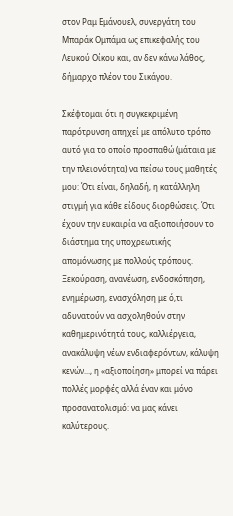στον Ραμ Εμάνουελ, συνεργάτη του Μπαράκ Ομπάμα ως επικεφαλής του Λευκού Οίκου και, αν δεν κάνω λάθος, δήμαρχο πλέον του Σικάγου.

Σκέφτομαι ότι η συγκεκριμένη παρότρυνση απηχεί με απόλυτο τρόπο αυτό για το οποίο προσπαθώ (μάταια με την πλειονότητα) να πείσω τους μαθητές μου: Ότι είναι, δηλαδή, η κατάλληλη στιγμή για κάθε είδους διορθώσεις. Ότι έχουν την ευκαιρία να αξιοποιήσουν το διάστημα της υποχρεωτικής απομόνωσης με πολλούς τρόπους. Ξεκούραση, ανανέωση, ενδοσκόπηση, ενημέρωση, ενασχόληση με ό,τι αδυνατούν να ασχοληθούν στην καθημερινότητά τους, καλλιέργεια, ανακάλυψη νέων ενδιαφερόντων, κάλυψη κενών..., η «αξιοποίηση» μπορεί να πάρει πολλές μορφές αλλά έναν και μόνο προσανατολισμό: να μας κάνει καλύτερους.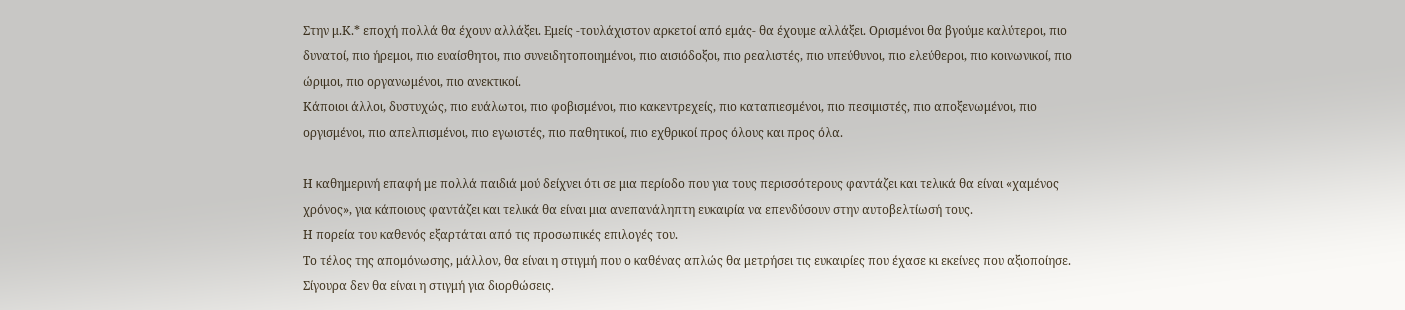Στην μ.Κ.* εποχή πολλά θα έχουν αλλάξει. Εμείς -τουλάχιστον αρκετοί από εμάς- θα έχουμε αλλάξει. Ορισμένοι θα βγούμε καλύτεροι, πιο δυνατοί, πιο ήρεμοι, πιο ευαίσθητοι, πιο συνειδητοποιημένοι, πιο αισιόδοξοι, πιο ρεαλιστές, πιο υπεύθυνοι, πιο ελεύθεροι, πιο κοινωνικοί, πιο ώριμοι, πιο οργανωμένοι, πιο ανεκτικοί.
Κάποιοι άλλοι, δυστυχώς, πιο ευάλωτοι, πιο φοβισμένοι, πιο κακεντρεχείς, πιο καταπιεσμένοι, πιο πεσιμιστές, πιο αποξενωμένοι, πιο οργισμένοι, πιο απελπισμένοι, πιο εγωιστές, πιο παθητικοί, πιο εχθρικοί προς όλους και προς όλα.

Η καθημερινή επαφή με πολλά παιδιά μού δείχνει ότι σε μια περίοδο που για τους περισσότερους φαντάζει και τελικά θα είναι «χαμένος χρόνος», για κάποιους φαντάζει και τελικά θα είναι μια ανεπανάληπτη ευκαιρία να επενδύσουν στην αυτοβελτίωσή τους.
Η πορεία του καθενός εξαρτάται από τις προσωπικές επιλογές του.
Το τέλος της απομόνωσης, μάλλον, θα είναι η στιγμή που ο καθένας απλώς θα μετρήσει τις ευκαιρίες που έχασε κι εκείνες που αξιοποίησε.
Σίγουρα δεν θα είναι η στιγμή για διορθώσεις.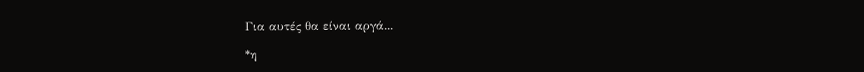Για αυτές θα είναι αργά...

*η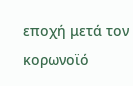εποχή μετά τον κορωνοϊό